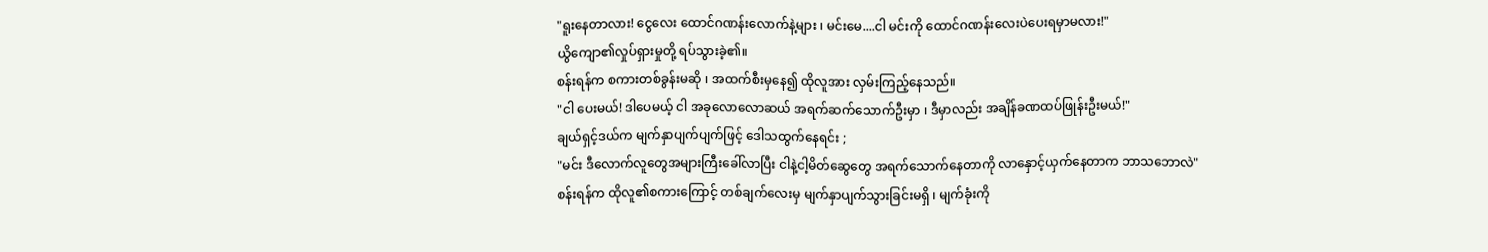"ရူးနေတာလား! ငွေလေး ထောင်ဂဏန်းလောက်နဲ့များ ၊ မင်းမေ....ငါ မင်းကို ထောင်ဂဏန်းလေးပဲပေးရမှာမလား!"
ယွိကျော၏လှုပ်ရှားမှုတို့ ရပ်သွားခဲ့၏။
စန်းရန်က စကားတစ်ခွန်းမဆို ၊ အထက်စီးမှနေ၍ ထိုလူအား လှမ်းကြည့်နေသည်။
"ငါ ပေးမယ်! ဒါပေမယ့် ငါ အခုလောလောဆယ် အရက်ဆက်သောက်ဦးမှာ ၊ ဒီမှာလည်း အချိန်ခဏထပ်ဖြုန်းဦးမယ်!"
ချယ်ရှင့်ဒယ်က မျက်နှာပျက်ပျက်ဖြင့် ဒေါသထွက်နေရင်း ;
"မင်း ဒီလောက်လူတွေအများကြီးခေါ်လာပြီး ငါနဲ့ငါ့မိတ်ဆွေတွေ အရက်သောက်နေတာကို လာနှောင့်ယှက်နေတာက ဘာသဘောလဲ"
စန်းရန်က ထိုလူ၏စကားကြောင့် တစ်ချက်လေးမှ မျက်နှာပျက်သွားခြင်းမရှိ ၊ မျက်ခုံးကို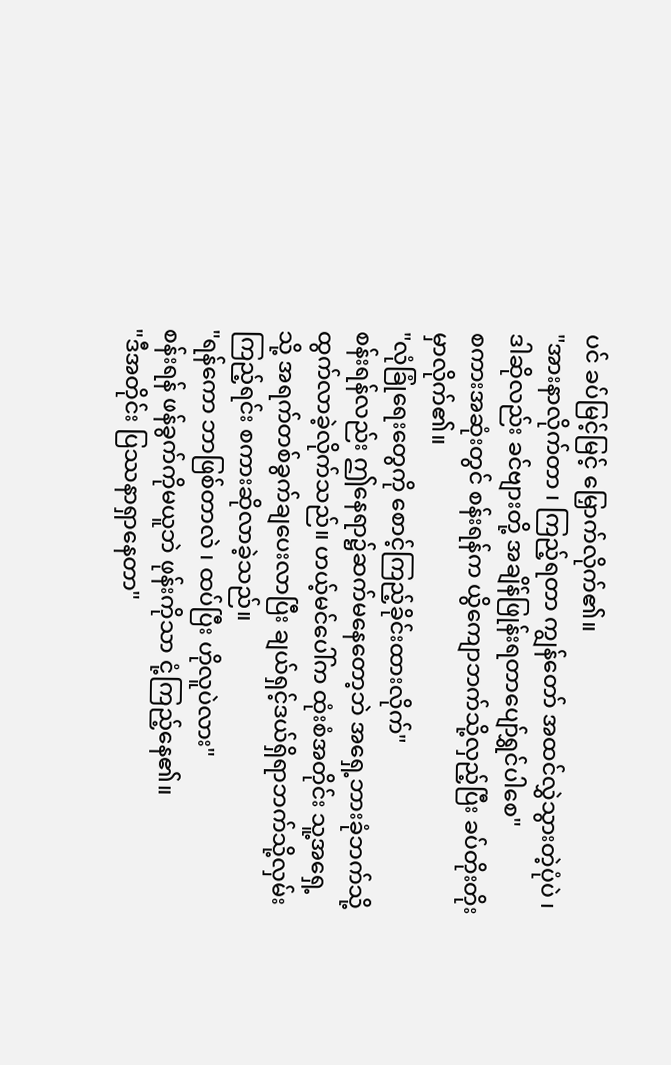ပင် ခပ်မြင့်မြင့် မြှောက်လိုက်၏။
"အားနာလိုက်တာ ၊ ကြည့်ရတာ ကျွန်တော် အထင်လွှဲသွားတဲ့ပုံပဲ ၊ ဒါဆိုလည်း ခင်ဗျားတို့ အချိန်ဖြုန်းရတာပျော်ရွှင်ပါစေ"
စကားအဆုံးတွင် စန်းရန်က ယွိကျောဘက်သို့လှည့်ပြီး ခပ်တိုးတိုးမှာလိုက်၏။
"လုံခြုံရေးတွေကို စောင့်ကြည့်ခိုင်းထားလိုက်"
စန်းရန်လည်း ဤနေရာ၌ဆက်မနေတော့ဘဲ အရှေ့ဘားခုံဘက်သို့ ထွက်လာခဲ့လိုက်သည်။ ဟယ့်မင်ပေါ်က ထုံးစံအတိုင်း သူ့အရှေ့သို့ အရက်တစ်ခွက်ချပေးလာပြီး ချယ်ရှင့်ဒယ်ရှိရာဘက်သို့လှမ်းကြည့်ရင်း စကားဆိုလာခဲ့သည်။
"ရန်ကော ဘာဖြစ်တာလဲ ၊ ထပ်ပြီး ဟိုလူပဲလား"
စန်းရန် ဖန်ခွက်ကိုမယူဘဲ ဖုန်းကိုသာ ငုံ့ကြည့်နေ၏။
"ဒီအတိုင်း ပြဿနာရှာနေတာ"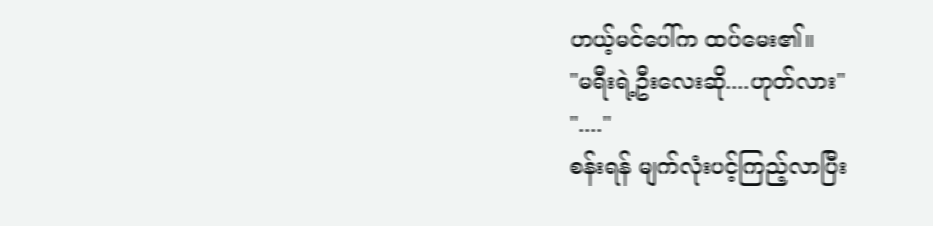ဟယ့်မင်ပေါ်က ထပ်မေး၏။
"မရီးရဲ့ဦးလေးဆို....ဟုတ်လား"
"...."
စန်းရန် မျက်လုံးပင့်ကြည့်လာပြီး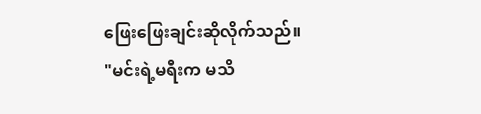ဖြေးဖြေးချင်းဆိုလိုက်သည်။
"မင်းရဲ့မရီးက မသိ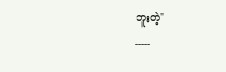ဘူးတဲ့"
-----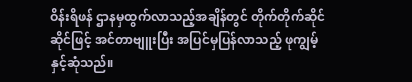ဝိန်းရိဖန် ဌာနမှထွက်လာသည့်အချိန်တွင် တိုက်တိုက်ဆိုင်ဆိုင်ဖြင့် အင်တာဗျူးပြီး အပြင်မှပြန်လာသည့် ဖုကျွမ့်နှင့်ဆုံသည်။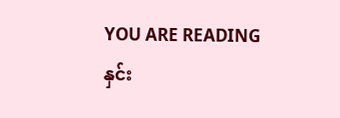YOU ARE READING
နှင်း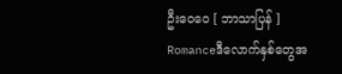ဦးဝေဝေ [ ဘာသာပြန် ]
Romanceဒီလောက်နှစ်တွေအ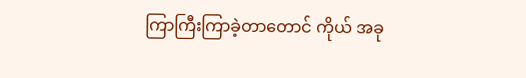ကြာကြီးကြာခဲ့တာတောင် ကိုယ် အခု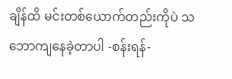ချိန်ထိ မင်းတစ်ယောက်တည်းကိုပဲ သဘောကျနေခဲ့တာပါ -စန်းရန်-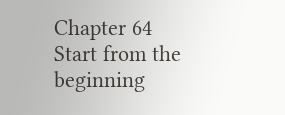Chapter 64
Start from the beginning